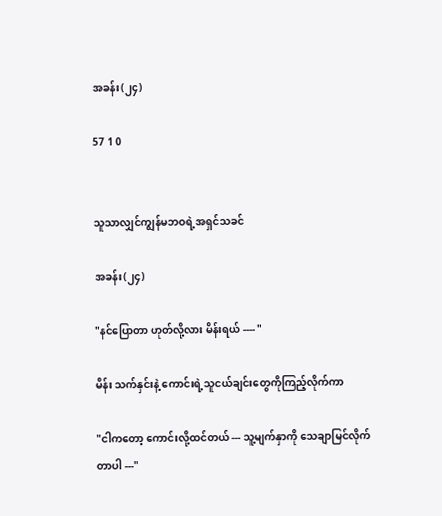အခန်း(၂၄)

57 1 0


သူသာလျှင်ကျွန်မဘဝရဲ့အရှင်သခင်

အခန်း(၂၄)

"နင်ပြောတာ ဟုတ်လို့လား မိန်းရယ် ---- "

မိန်း သက်နှင်းနဲ့ ကောင်းရဲ့သူငယ်ချင်းတွေကိုကြည့်လိုက်ကာ

"ငါကတော့ ကောင်းလို့ထင်တယ် --- သူ့မျက်နှာကို သေချာမြင်လိုက်တာပါ ---"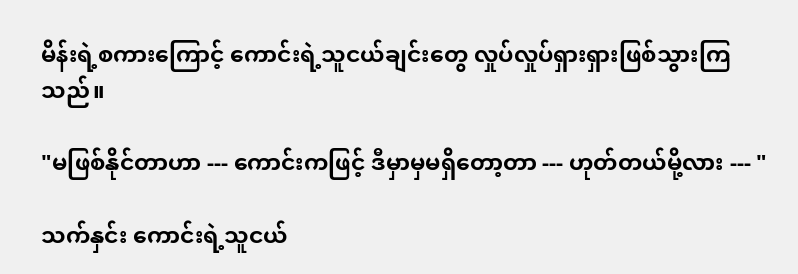မိန်းရဲ့စကားကြောင့် ကောင်းရဲ့သူငယ်ချင်းတွေ လှုပ်လှုပ်ရှားရှားဖြစ်သွားကြသည်။

"မဖြစ်နိုင်တာဟာ --- ကောင်းကဖြင့် ဒီမှာမှမရှိတော့တာ --- ဟုတ်တယ်မို့လား --- "

သက်နှင်း ကောင်းရဲ့သူငယ်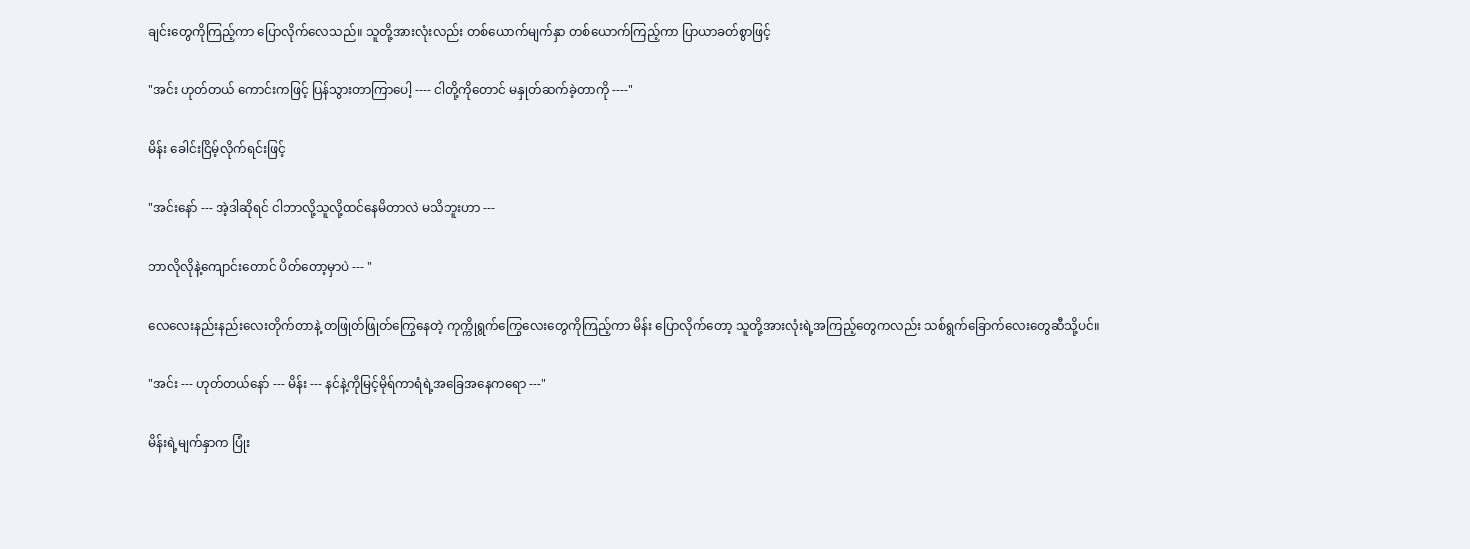ချင်းတွေကိုကြည့်ကာ ပြောလိုက်လေသည်။ သူတို့အားလုံးလည်း တစ်ယောက်မျက်နှာ တစ်ယောက်ကြည့်ကာ ပြာယာခတ်စွာဖြင့်

"အင်း ဟုတ်တယ် ကောင်းကဖြင့် ပြန်သွားတာကြာပေါ့ ---- ငါတို့ကိုတောင် မနှုတ်ဆက်ခဲ့တာကို ----"

မိန်း ခေါင်းငြိမ့်လိုက်ရင်းဖြင့်

"အင်းနော် --- အဲ့ဒါဆိုရင် ငါဘာလို့သူလို့ထင်နေမိတာလဲ မသိဘူးဟာ ---

ဘာလိုလိုနဲ့ကျောင်းတောင် ပိတ်တော့မှာပဲ --- "

လေလေးနည်းနည်းလေးတိုက်တာနဲ့ တဖြုတ်ဖြုတ်ကြွေနေတဲ့ ကုက္ကိုရွက်ကြွေလေးတွေကိုကြည့်ကာ မိန်း ပြောလိုက်တော့ သူတို့အားလုံးရဲ့အကြည့်တွေကလည်း သစ်ရွက်ခြောက်လေးတွေဆီသို့ပင်။

"အင်း --- ဟုတ်တယ်နော် --- မိန်း --- နင်နဲ့ကိုမြင့်မိုရ်ကာရံရဲ့အခြေအနေကရော ---"

မိန်းရဲ့မျက်နှာက ပြုံး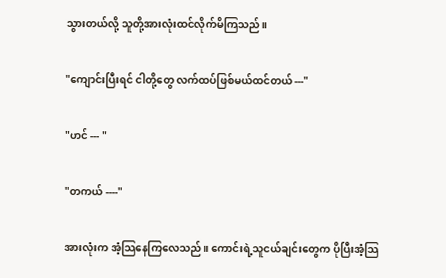သွားတယ်လို့ သူတို့အားလုံးထင်လိုက်မိကြသည်။

"ကျောင်းပြီးရင် ငါတို့တွေ လက်ထပ်ဖြစ်မယ်ထင်တယ် ---"

"ဟင် --- "

"တကယ် ----"

အားလုံးက အံ့သြနေကြလေသည်။ ကောင်းရဲ့သူငယ်ချင်းတွေက ပိုပြီးအံ့သြ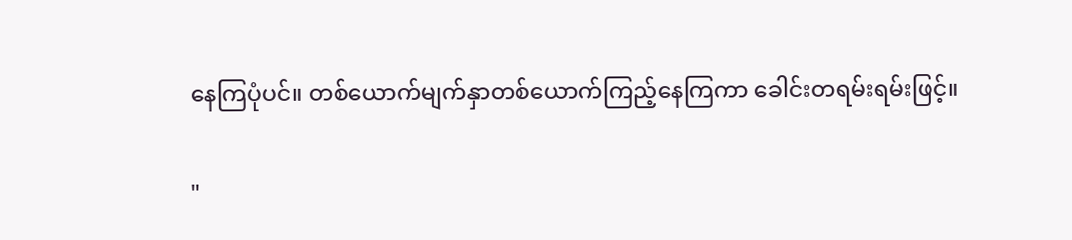နေကြပုံပင်။ တစ်ယောက်မျက်နှာတစ်ယောက်ကြည့်နေကြကာ ခေါင်းတရမ်းရမ်းဖြင့်။

"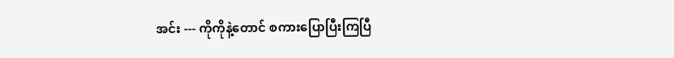အင်း --- ကိုကိုနဲ့တောင် စကားပြောပြီးကြပြီ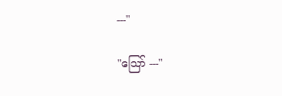---"

"သြော် ---"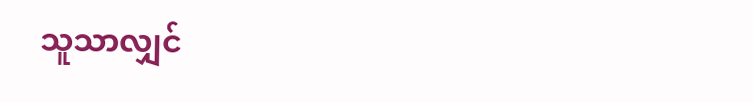သူသာလျှင်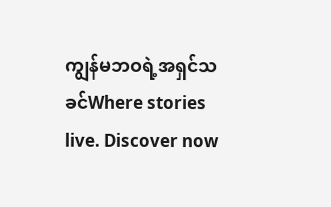ကျွန်မဘဝရဲ့အရှင်သခင်Where stories live. Discover now